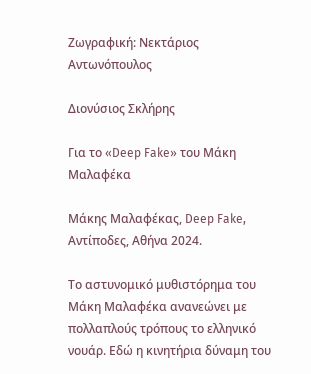Ζωγραφική: Νεκτάριος Αντωνόπουλος

Διονύσιος Σκλήρης

Για το «Deep Fake» του Μάκη Μαλαφέκα

Μάκης Μαλαφέκας, Deep Fake, Αντίποδες, Αθήνα 2024.

Το αστυνομικό μυθιστόρημα του Μάκη Μαλαφέκα ανανεώνει με πολλαπλούς τρόπους το ελληνικό νουάρ. Εδώ η κινητήρια δύναμη του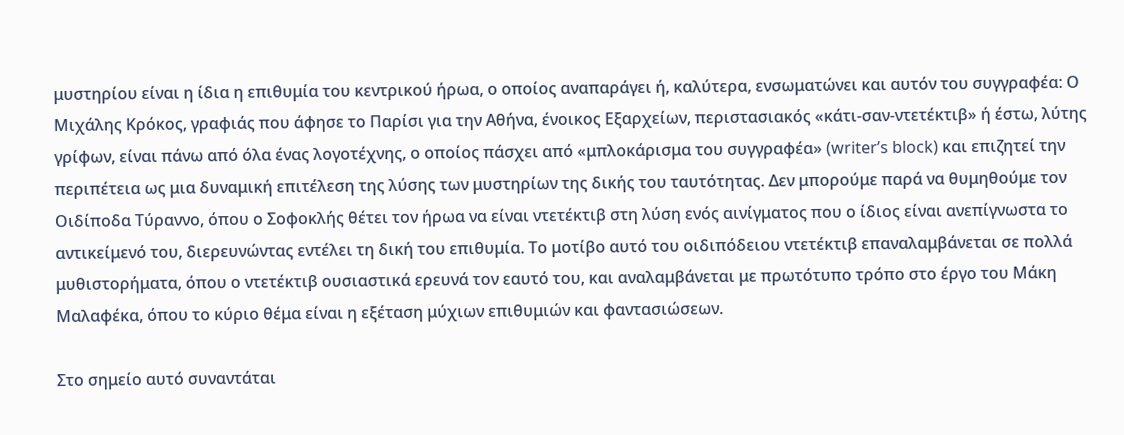μυστηρίου είναι η ίδια η επιθυμία του κεντρικού ήρωα, ο οποίος αναπαράγει ή, καλύτερα, ενσωματώνει και αυτόν του συγγραφέα: Ο Μιχάλης Κρόκος, γραφιάς που άφησε το Παρίσι για την Αθήνα, ένοικος Εξαρχείων, περιστασιακός «κάτι-σαν-ντετέκτιβ» ή έστω, λύτης γρίφων, είναι πάνω από όλα ένας λογοτέχνης, ο οποίος πάσχει από «μπλοκάρισμα του συγγραφέα» (writer’s block) και επιζητεί την περιπέτεια ως μια δυναμική επιτέλεση της λύσης των μυστηρίων της δικής του ταυτότητας. Δεν μπορούμε παρά να θυμηθούμε τον Οιδίποδα Τύραννο, όπου ο Σοφοκλής θέτει τον ήρωα να είναι ντετέκτιβ στη λύση ενός αινίγματος που ο ίδιος είναι ανεπίγνωστα το αντικείμενό του, διερευνώντας εντέλει τη δική του επιθυμία. Το μοτίβο αυτό του οιδιπόδειου ντετέκτιβ επαναλαμβάνεται σε πολλά μυθιστορήματα, όπου ο ντετέκτιβ ουσιαστικά ερευνά τον εαυτό του, και αναλαμβάνεται με πρωτότυπο τρόπο στο έργο του Μάκη Μαλαφέκα, όπου το κύριο θέμα είναι η εξέταση μύχιων επιθυμιών και φαντασιώσεων.

Στο σημείο αυτό συναντάται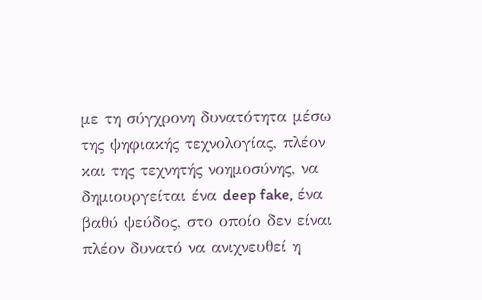με τη σύγχρονη δυνατότητα μέσω της ψηφιακής τεχνολογίας, πλέον και της τεχνητής νοημοσύνης, να δημιουργείται ένα deep fake, ένα βαθύ ψεύδος, στο οποίο δεν είναι πλέον δυνατό να ανιχνευθεί η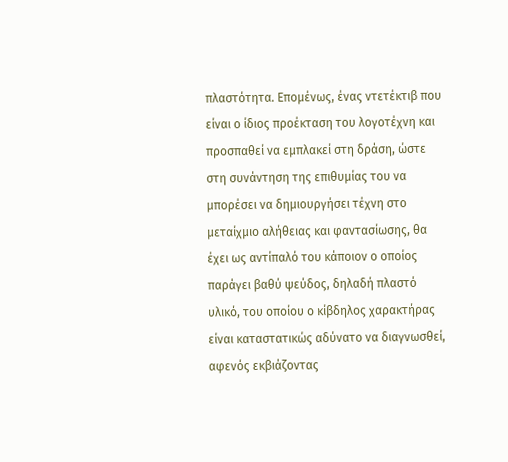πλαστότητα. Επομένως, ένας ντετέκτιβ που είναι ο ίδιος προέκταση του λογοτέχνη και προσπαθεί να εμπλακεί στη δράση, ώστε στη συνάντηση της επιθυμίας του να μπορέσει να δημιουργήσει τέχνη στο μεταίχμιο αλήθειας και φαντασίωσης, θα έχει ως αντίπαλό του κάποιον ο οποίος παράγει βαθύ ψεύδος, δηλαδή πλαστό υλικό, του οποίου ο κίβδηλος χαρακτήρας είναι καταστατικώς αδύνατο να διαγνωσθεί, αφενός εκβιάζοντας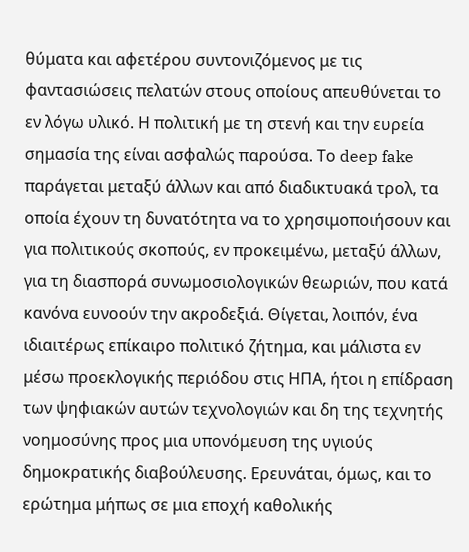θύματα και αφετέρου συντονιζόμενος με τις φαντασιώσεις πελατών στους οποίους απευθύνεται το εν λόγω υλικό. Η πολιτική με τη στενή και την ευρεία σημασία της είναι ασφαλώς παρούσα. Το deep fake παράγεται μεταξύ άλλων και από διαδικτυακά τρολ, τα οποία έχουν τη δυνατότητα να το χρησιμοποιήσουν και για πολιτικούς σκοπούς, εν προκειμένω, μεταξύ άλλων, για τη διασπορά συνωμοσιολογικών θεωριών, που κατά κανόνα ευνοούν την ακροδεξιά. Θίγεται, λοιπόν, ένα ιδιαιτέρως επίκαιρο πολιτικό ζήτημα, και μάλιστα εν μέσω προεκλογικής περιόδου στις ΗΠΑ, ήτοι η επίδραση των ψηφιακών αυτών τεχνολογιών και δη της τεχνητής νοημοσύνης προς μια υπονόμευση της υγιούς δημοκρατικής διαβούλευσης. Ερευνάται, όμως, και το ερώτημα μήπως σε μια εποχή καθολικής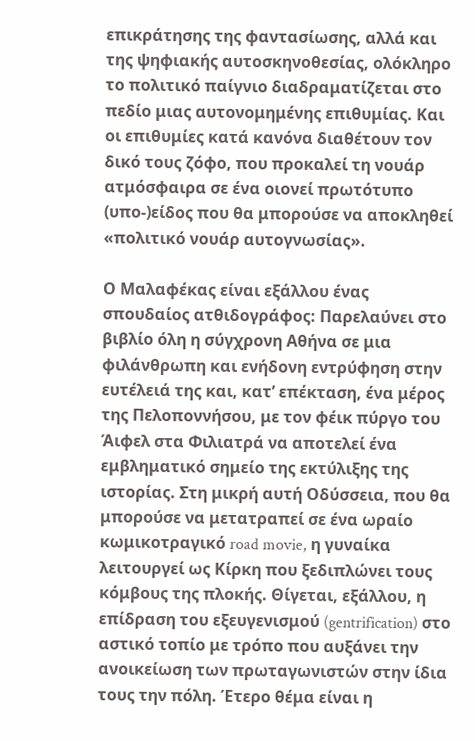επικράτησης της φαντασίωσης, αλλά και της ψηφιακής αυτοσκηνοθεσίας, ολόκληρο το πολιτικό παίγνιο διαδραματίζεται στο πεδίο μιας αυτονομημένης επιθυμίας. Και οι επιθυμίες κατά κανόνα διαθέτουν τον δικό τους ζόφο, που προκαλεί τη νουάρ ατμόσφαιρα σε ένα οιονεί πρωτότυπο (υπο-)είδος που θα μπορούσε να αποκληθεί «πολιτικό νουάρ αυτογνωσίας».

Ο Μαλαφέκας είναι εξάλλου ένας σπουδαίος ατθιδογράφος: Παρελαύνει στο βιβλίο όλη η σύγχρονη Αθήνα σε μια φιλάνθρωπη και ενήδονη εντρύφηση στην ευτέλειά της και, κατ’ επέκταση, ένα μέρος της Πελοποννήσου, με τον φέικ πύργο του Άιφελ στα Φιλιατρά να αποτελεί ένα εμβληματικό σημείο της εκτύλιξης της ιστορίας. Στη μικρή αυτή Οδύσσεια, που θα μπορούσε να μετατραπεί σε ένα ωραίο κωμικοτραγικό road movie, η γυναίκα λειτουργεί ως Κίρκη που ξεδιπλώνει τους κόμβους της πλοκής. Θίγεται, εξάλλου, η επίδραση του εξευγενισμού (gentrification) στο αστικό τοπίο με τρόπο που αυξάνει την ανοικείωση των πρωταγωνιστών στην ίδια τους την πόλη. Έτερο θέμα είναι η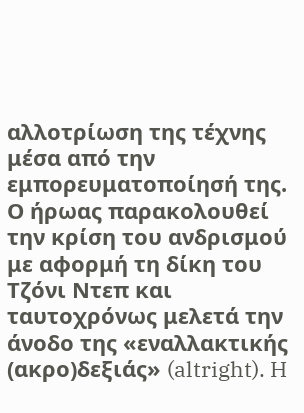αλλοτρίωση της τέχνης μέσα από την εμπορευματοποίησή της. Ο ήρωας παρακολουθεί την κρίση του ανδρισμού με αφορμή τη δίκη του Τζόνι Ντεπ και ταυτοχρόνως μελετά την άνοδο της «εναλλακτικής (ακρο)δεξιάς» (altright). H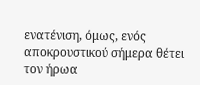ενατένιση, όμως, ενός αποκρουστικού σήμερα θέτει τον ήρωα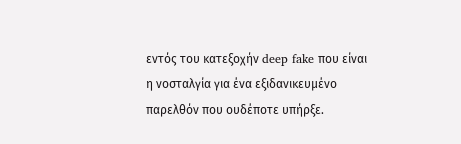εντός του κατεξοχήν deep fake που είναι η νοσταλγία για ένα εξιδανικευμένο παρελθόν που ουδέποτε υπήρξε.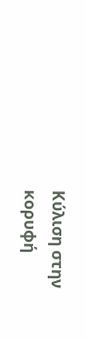Κύλιση στην κορυφή